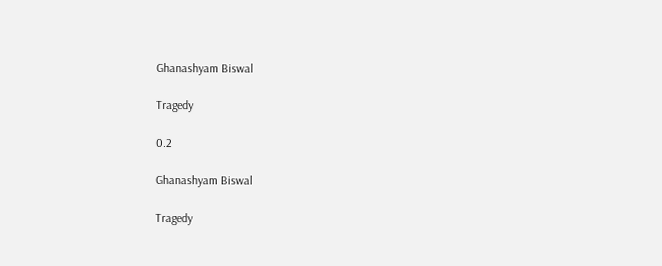Ghanashyam Biswal

Tragedy

0.2

Ghanashyam Biswal

Tragedy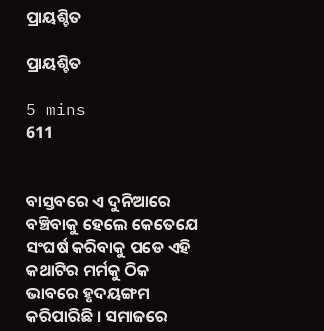ପ୍ରାୟଶ୍ଚିତ

ପ୍ରାୟଶ୍ଚିତ

5 mins
611


ବାସ୍ତବରେ ଏ ଦୁନିଆରେ ବଞ୍ଚିବାକୁ ହେଲେ କେତେଯେ ସଂଘର୍ଷ କରିବାକୁ ପଡେ ଏହି କଥାଟିର ମର୍ମକୁ ଠିକ ଭାବରେ ହୃଦୟଙ୍ଗମ କରିପାରିଛି । ସମାଜରେ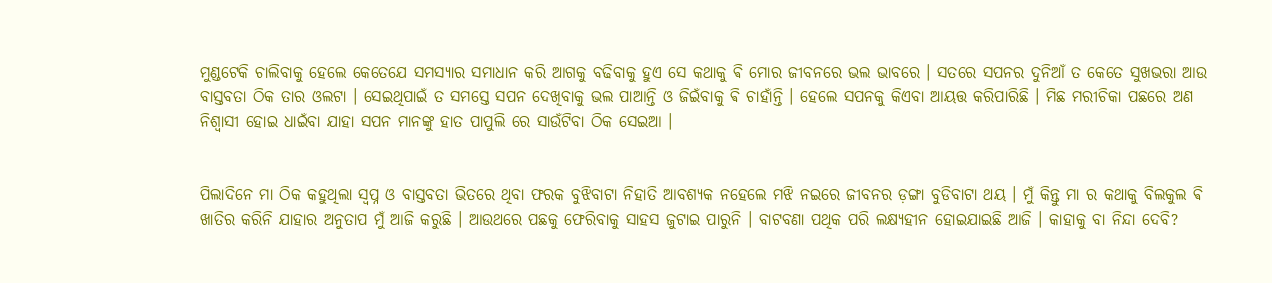ମୁଣ୍ଡଟେକି ଚାଲିବାକୁ ହେଲେ କେତେଯେ ସମସ୍ୟାର ସମାଧାନ କରି ଆଗକୁ ବଢିବାକୁ ହୁଏ ସେ କଥାକୁ ଵି ମୋର ଜୀବନରେ ଭଲ ଭାବରେ । ସତରେ ସପନର ଦୁନିଆଁ ତ କେତେ ସୁଖଭରା ଆଉ ବାସ୍ତବତା ଠିକ ତାର ଓଲଟା । ସେଇଥିପାଇଁ ତ ସମସ୍ତେ ସପନ ଦେଖିବାକୁ ଭଲ ପାଆନ୍ତି ଓ ଜିଇଁବାକୁ ଵି ଚାହାଁନ୍ତି । ହେଲେ ସପନକୁ କିଏବା ଆୟତ୍ତ କରିପାରିଛି । ମିଛ ମରୀଚିକା ପଛରେ ଅଣ ନିଶ୍ୱାସୀ ହୋଇ ଧାଇଁବା ଯାହା ସପନ ମାନଙ୍କୁ ହାତ ପାପୁଲି ରେ ସାଉଁଟିବା ଠିକ ସେଇଆ ।


ପିଲାଦିନେ ମା ଠିକ କହୁଥିଲା ସ୍ବପ୍ନ ଓ ବାସ୍ତବତା ଭିତରେ ଥିବା ଫରକ ବୁଝିବାଟା ନିହାତି ଆବଶ୍ୟକ ନହେଲେ ମଝି ନଇରେ ଜୀବନର ଡ଼ଙ୍ଗା ବୁଡିବାଟା ଥୟ । ମୁଁ କିନ୍ତୁ ମା ର କଥାକୁ ବିଲକୁଲ ଵି ଖାତିର କରିନି ଯାହାର ଅନୁତାପ ମୁଁ ଆଜି କରୁଛି । ଆଉଥରେ ପଛକୁ ଫେରିବାକୁ ସାହସ ଜୁଟାଇ ପାରୁନି । ବାଟବଣା ପଥିକ ପରି ଲକ୍ଷ୍ୟହୀନ ହୋଇଯାଇଛି ଆଜି । କାହାକୁ ବା ନିନ୍ଦା ଦେବି?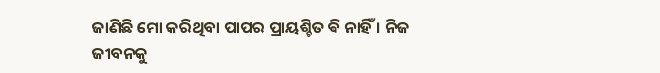ଜାଣିଛି ମୋ କରିଥିବା ପାପର ପ୍ରାୟଶ୍ଚିତ ଵି ନାହିଁ । ନିଜ ଜୀବନକୁ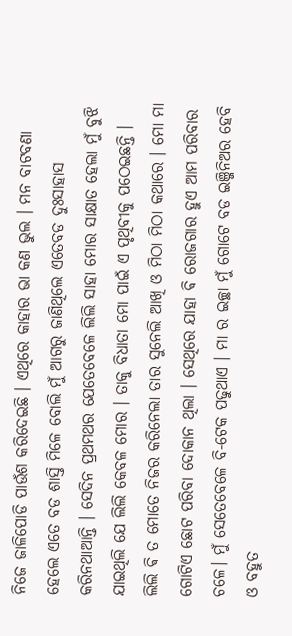ନିଜେ ଜାଳିପୋଡି ପାଉଁଶ କରିଦେଇଛି । ଏଥିରେ କାହାର ଭା କଣ ଭୁଲ । ମନ ବାଟବଣା ହେଲେ ଏତେ ବଡ ଶାସ୍ତି ମିଳେ ବୋଲି ମୁଁ ଆଗରୁ ଜାଣିଥିଲେ ଏତେବଡ ଦୁଃସାହାସ କରିନଥାଆନ୍ତି । ସେଦିନ ପ୍ରଥମଥର ଯେତେବେଳେ ଲିଲି ସାହା ମୋର ସାକ୍ଷାତ ହେଲା ମୁଁ ବୁଝି ଯାଇଥିଲି ଯେ ଲିଲି କେବଳ ମୋର । ତାକୁ ବିଧାତା ମୋ ପାଇଁ ଏ ପୃଥିବୀକୁ ପଠେଇଛନ୍ତି । ଲିଲି ଵି ତ ମୋତେ ନିଜର କରିନେଲା ତାର ସୁନେଲି ଆଖି ଓ ମିଠା ମିଠା କଥାରେ । ମୋ ମା ଗୋଟିଏ ଛୋଟ ପରିବା ଦୋକାନ ଥିଲା । ସେଥିରେ ଯାହା ଵି ରୋଜଗାର ହୁଏ ଆମ ପରିବାର ଚଳେ। ମୁଁ ସେତେବେଳେ ବି-ଟେକ ପଢୁଥାଏ । ମା ର ଇଚ୍ଛା ମୁଁ ଗୋଟେ ବଡ ଇଞ୍ଜିନିଅର ହେବି ଓ ବହୁତ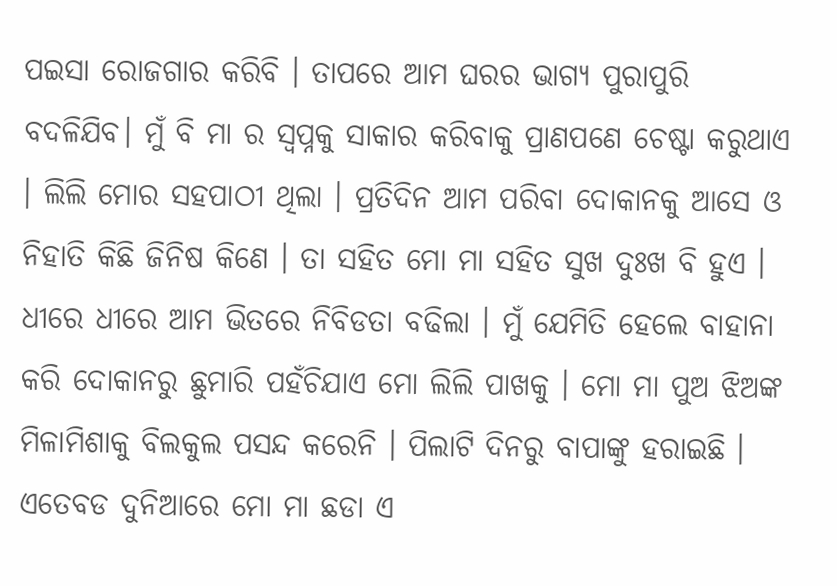ପଇସା ରୋଜଗାର କରିବି । ତାପରେ ଆମ ଘରର ଭାଗ୍ୟ ପୁରାପୁରି ବଦଳିଯିବ। ମୁଁ ବି ମା ର ସ୍ବପ୍ନକୁ ସାକାର କରିବାକୁ ପ୍ରାଣପଣେ ଚେଷ୍ଟା କରୁଥାଏ । ଲିଲି ମୋର ସହପାଠୀ ଥିଲା । ପ୍ରତିଦିନ ଆମ ପରିବା ଦୋକାନକୁ ଆସେ ଓ ନିହାତି କିଛି ଜିନିଷ କିଣେ । ତା ସହିତ ମୋ ମା ସହିତ ସୁଖ ଦୁଃଖ ବି ହୁଏ । ଧୀରେ ଧୀରେ ଆମ ଭିତରେ ନିବିଡତା ବଢିଲା । ମୁଁ ଯେମିତି ହେଲେ ବାହାନା କରି ଦୋକାନରୁ ଛୁମାରି ପହଁଚିଯାଏ ମୋ ଲିଲି ପାଖକୁ । ମୋ ମା ପୁଅ ଝିଅଙ୍କ ମିଳାମିଶାକୁ ବିଲକୁଲ ପସନ୍ଦ କରେନି । ପିଲାଟି ଦିନରୁ ବାପାଙ୍କୁ ହରାଇଛି । ଏତେବଡ ଦୁନିଆରେ ମୋ ମା ଛଡା ଏ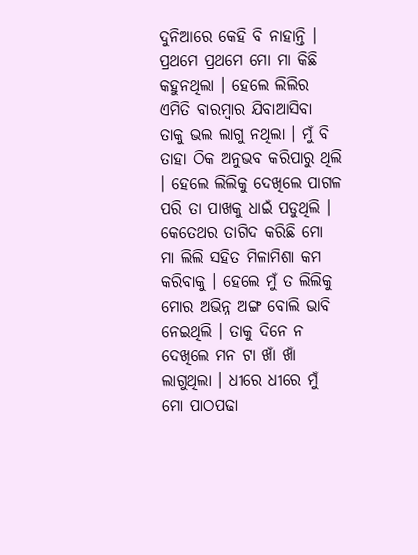ଦୁନିଆରେ କେହି ବି ନାହାନ୍ତି । ପ୍ରଥମେ ପ୍ରଥମେ ମୋ ମା କିଛି କହୁନଥିଲା । ହେଲେ ଲିଲିର ଏମିତି ବାରମ୍ବାର ଯିବାଆସିବା ତାକୁ ଭଲ ଲାଗୁ ନଥିଲା । ମୁଁ ବି ତାହା ଠିକ ଅନୁଭବ କରିପାରୁ ଥିଲି । ହେଲେ ଲିଲିକୁ ଦେଖିଲେ ପାଗଳ ପରି ତା ପାଖକୁ ଧାଇଁ ପଡୁଥିଲି । କେତେଥର ତାଗିଦ କରିଛି ମୋ ମା ଲିଲି ସହିତ ମିଳାମିଶା କମ କରିବାକୁ । ହେଲେ ମୁଁ ତ ଲିଲିକୁ ମୋର ଅଭିନ୍ନ ଅଙ୍ଗ ବୋଲି ଭାବି ନେଇଥିଲି । ତାକୁ ଦିନେ ନ ଦେଖିଲେ ମନ ଟା ଖାଁ ଖାଁ ଲାଗୁଥିଲା । ଧୀରେ ଧୀରେ ମୁଁ ମୋ ପାଠପଢା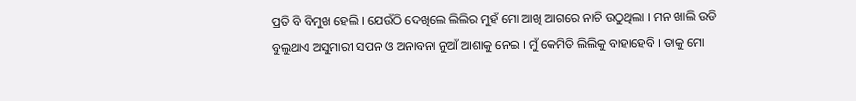ପ୍ରତି ବି ବିମୁଖ ହେଲି । ଯେଉଁଠି ଦେଖିଲେ ଲିଲିର ମୁହଁ ମୋ ଆଖି ଆଗରେ ନାଚି ଉଠୁଥିଲା । ମନ ଖାଲି ଉଡି ବୁଲୁଥାଏ ଅସୁମାରୀ ସପନ ଓ ଅନାବନା ନୁଆଁ ଆଶାକୁ ନେଇ । ମୁଁ କେମିତି ଲିଲିକୁ ବାହାହେବି । ତାକୁ ମୋ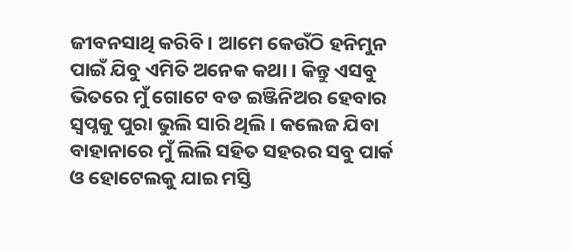ଜୀବନସାଥି କରିବି । ଆମେ କେଉଁଠି ହନିମୁନ ପାଇଁ ଯିବୁ ଏମିତି ଅନେକ କଥା । କିନ୍ତୁ ଏସବୁ ଭିତରେ ମୁଁ ଗୋଟେ ବଡ ଇଞ୍ଜିନିଅର ହେବାର ସ୍ବପ୍ନକୁ ପୁରା ଭୁଲି ସାରି ଥିଲି । କଲେଜ ଯିବା ବାହାନାରେ ମୁଁ ଲିଲି ସହିତ ସହରର ସବୁ ପାର୍କ ଓ ହୋଟେଲକୁ ଯାଇ ମସ୍ତି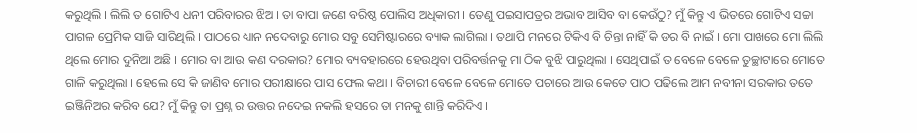କରୁଥିଲି । ଲିଲି ତ ଗୋଟିଏ ଧନୀ ପରିବାରର ଝିଅ । ତା ବାପା ଜଣେ ବରିଷ୍ଠ ପୋଲିସ ଅଧିକାରୀ । ତେଣୁ ପଇସାପତ୍ରର ଅଭାବ ଆସିବ ବା କେଉଁଠୁ? ମୁଁ କିନ୍ତୁ ଏ ଭିତରେ ଗୋଟିଏ ସଚ୍ଚା ପାଗଳ ପ୍ରେମିକ ସାଜି ସାରିଥିଲି । ପାଠରେ ଧ୍ୟାନ ନଦେବାରୁ ମୋର ସବୁ ସେମିଷ୍ଟାରରେ ବ୍ୟାକ ଲାଗିଲା । ତଥାପି ମନରେ ଟିକିଏ ବି ଚିନ୍ତା ନାହିଁ କି ଡର ବି ନାଇଁ । ମୋ ପାଖରେ ମୋ ଲିଲି ଥିଲେ ମୋର ଦୁନିଆ ଅଛି । ମୋର ବା ଆଉ କଣ ଦରକାର? ମୋର ବ୍ୟବହାରରେ ହେଉଥିବା ପରିବର୍ତ୍ତନକୁ ମା ଠିକ ବୁଝି ପାରୁଥିଲା । ସେଥିପାଇଁ ତ ବେଳେ ବେଳେ ତୁଚ୍ଛାଟାରେ ମୋତେ ଗାଳି କରୁଥିଲା । ହେଲେ ସେ କି ଜାଣିବ ମୋର ପରୀକ୍ଷାରେ ପାସ ଫେଲ କଥା । ବିଚାରୀ ବେଳେ ବେଳେ ମୋତେ ପଚାରେ ଆଉ କେତେ ପାଠ ପଢିଲେ ଆମ ନବୀନା ସରକାର ତତେ ଇଞ୍ଜିନିଅର କରିବ ଯେ? ମୁଁ କିନ୍ତୁ ତା ପ୍ରଶ୍ନ ର ଉତ୍ତର ନଦେଇ ନକଲି ହସରେ ତା ମନକୁ ଶାନ୍ତି କରିଦିଏ ।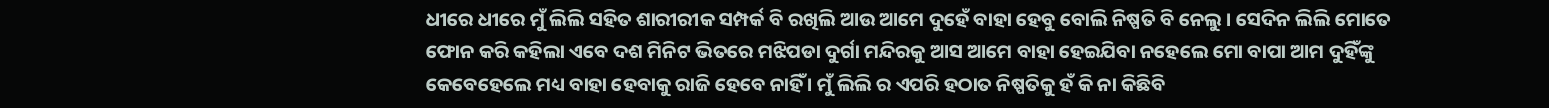ଧୀରେ ଧୀରେ ମୁଁ ଲିଲି ସହିତ ଶାରୀରୀକ ସମ୍ପର୍କ ବି ରଖିଲି ଆଉ ଆମେ ଦୁହେଁ ବାହା ହେବୁ ବୋଲି ନିଷ୍ପତି ବି ନେଲୁ । ସେଦିନ ଲିଲି ମୋତେ ଫୋନ କରି କହିଲା ଏବେ ଦଶ ମିନିଟ ଭିତରେ ମଝିପଡା ଦୁର୍ଗା ମନ୍ଦିରକୁ ଆସ ଆମେ ବାହା ହେଇଯିବା ନହେଲେ ମୋ ବାପା ଆମ ଦୁହିଁଙ୍କୁ କେବେହେଲେ ମଧ୍ୟ ବାହା ହେବାକୁ ରାଜି ହେବେ ନାହିଁ । ମୁଁ ଲିଲି ର ଏପରି ହଠାତ ନିଷ୍ପତିକୁ ହଁ କି ନା କିଛିବି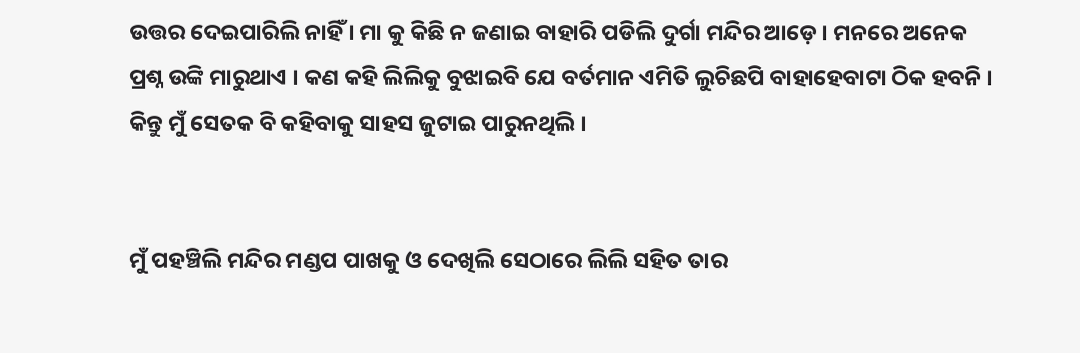ଉତ୍ତର ଦେଇପାରିଲି ନାହିଁ । ମା କୁ କିଛି ନ ଜଣାଇ ବାହାରି ପଡିଲି ଦୁର୍ଗା ମନ୍ଦିର ଆଡ଼େ । ମନରେ ଅନେକ ପ୍ରଶ୍ନ ଉଙ୍କି ମାରୁଥାଏ । କଣ କହି ଲିଲିକୁ ବୁଝାଇବି ଯେ ବର୍ତମାନ ଏମିତି ଲୁଚିଛପି ବାହାହେବାଟା ଠିକ ହବନି । କିନ୍ତୁ ମୁଁ ସେତକ ବି କହିବାକୁ ସାହସ ଜୁଟାଇ ପାରୁନଥିଲି ।


ମୁଁ ପହଞ୍ଚିଲି ମନ୍ଦିର ମଣ୍ଡପ ପାଖକୁ ଓ ଦେଖିଲି ସେଠାରେ ଲିଲି ସହିତ ତାର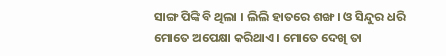ସାଙ୍ଗ ପିଙ୍କି ବି ଥିଲା । ଲିଲି ହାତରେ ଶଙ୍ଖ। ଓ ସିନ୍ଦୁର ଧରି ମୋତେ ଅପେକ୍ଷା କରିଥାଏ । ମୋତେ ଦେଖି ତା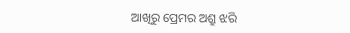ଆଖିରୁ ପ୍ରେମର ଅଶ୍ରୁ ଝରି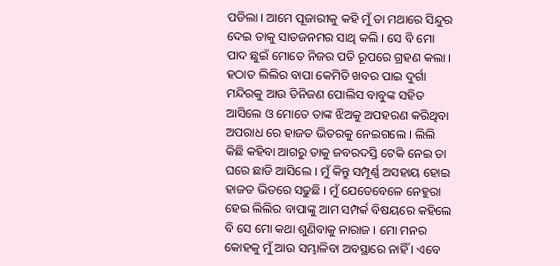ପଡିଲା । ଆମେ ପୂଜାରୀକୁ କହି ମୁଁ ତା ମଥାରେ ସିନ୍ଦୁର ଦେଇ ତାକୁ ସାତଜନମର ସାଥି କଲି । ସେ ବି ମୋ ପାଦ ଛୁଇଁ ମୋତେ ନିଜର ପତି ରୂପରେ ଗ୍ରହଣ କଲା । ହଠାତ ଲିଲିର ବାପା କେମିତି ଖବର ପାଇ ଦୁର୍ଗା ମନ୍ଦିରକୁ ଆଉ ତିନିଜଣ ପୋଲିସ ବାବୁଙ୍କ ସହିତ ଆସିଲେ ଓ ମୋତେ ତାଙ୍କ ଝିଅକୁ ଅପହରଣ କରିଥିବା ଅପରାଧ ରେ ହାଜତ ଭିତରକୁ ନେଇଗଲେ । ଲିଲି କିଛି କହିବା ଆଗରୁ ତାକୁ ଜବରଦସ୍ତି ଟେକି ନେଇ ତା ଘରେ ଛାଡି ଆସିଲେ । ମୁଁ କିନ୍ତୁ ସମ୍ପୂର୍ଣ୍ଣ ଅସହାୟ ହୋଇ ହାଜତ ଭିତରେ ସଢୁଛି । ମୁଁ ଯେତେବେଳେ ନେହୁରା ହେଇ ଲିଲିର ବାପାଙ୍କୁ ଆମ ସମ୍ପର୍କ ବିଷୟରେ କହିଲେ ବି ସେ ମୋ କଥା ଶୁଣିବାକୁ ନାରାଜ । ମୋ ମନର କୋହକୁ ମୁଁ ଆଉ ସମ୍ଭାଳିବା ଅବସ୍ଥାରେ ନାହିଁ । ଏବେ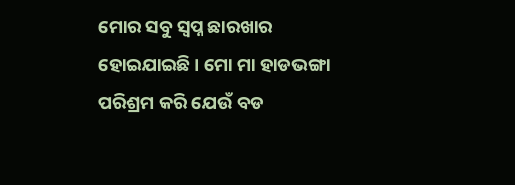ମୋର ସବୁ ସ୍ବପ୍ନ ଛାରଖାର ହୋଇଯାଇଛି । ମୋ ମା ହାଡଭଙ୍ଗା ପରିଶ୍ରମ କରି ଯେଉଁ ବଡ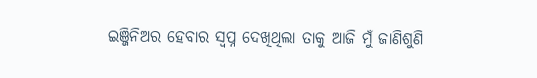ଇଞ୍ଜିନିଅର ହେବାର ସ୍ବପ୍ନ ଦେଖିଥିଲା ତାକୁ ଆଜି ମୁଁ ଜାଣିଶୁଣି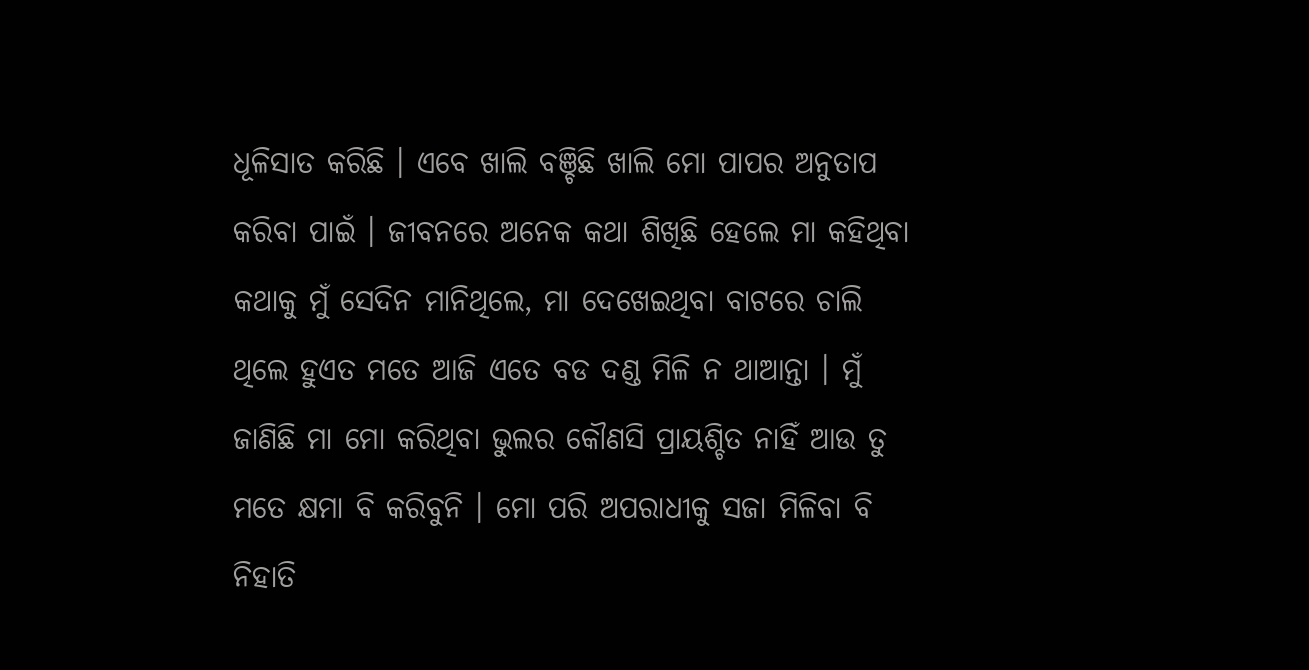ଧୂଳିସାତ କରିଛି । ଏବେ ଖାଲି ବଞ୍ଚିଛି ଖାଲି ମୋ ପାପର ଅନୁତାପ କରିବା ପାଇଁ । ଜୀବନରେ ଅନେକ କଥା ଶିଖିଛି ହେଲେ ମା କହିଥିବା କଥାକୁ ମୁଁ ସେଦିନ ମାନିଥିଲେ, ମା ଦେଖେଇଥିବା ବାଟରେ ଚାଲି ଥିଲେ ହୁଏତ ମତେ ଆଜି ଏତେ ବଡ ଦଣ୍ଡ ମିଳି ନ ଥାଆନ୍ତା । ମୁଁ ଜାଣିଛି ମା ମୋ କରିଥିବା ଭୁଲର କୌଣସି ପ୍ରାୟଶ୍ଚିତ ନାହିଁ ଆଉ ତୁ ମତେ କ୍ଷମା ବି କରିବୁନି । ମୋ ପରି ଅପରାଧୀକୁ ସଜା ମିଳିବା ବି ନିହାତି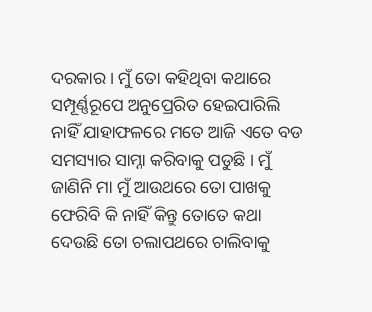ଦରକାର । ମୁଁ ତୋ କହିଥିବା କଥାରେ ସମ୍ପୂର୍ଣ୍ଣରୂପେ ଅନୁପ୍ରେରିତ ହେଇପାରିଲି ନାହିଁ ଯାହାଫଳରେ ମତେ ଆଜି ଏତେ ବଡ ସମସ୍ୟାର ସାମ୍ନା କରିବାକୁ ପଡୁଛି । ମୁଁ ଜାଣିନି ମା ମୁଁ ଆଉଥରେ ତୋ ପାଖକୁ ଫେରିବି କି ନାହିଁ କିନ୍ତୁ ତୋତେ କଥା ଦେଉଛି ତୋ ଚଲାପଥରେ ଚାଲିବାକୁ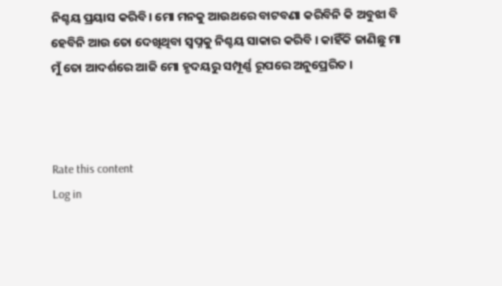ନିଶ୍ଚୟ ପ୍ରୟାସ କରିବି। ମୋ ମନକୁ ଆଉଥରେ ବାଟବଣା କରିବିନି କି ଅବୁଝା ବି ହେବିନି ଆଉ ତୋ ଦେଖିଥିବା ସ୍ବପ୍ନକୁ ନିଶ୍ଚୟ ସାକାର କରିବି । କାହିଁକି ଜାଣିଛୁ ମା ମୁଁ ତୋ ଆଦର୍ଶରେ ଆଜି ମୋ ହୃଦୟରୁ ସମ୍ପୂର୍ଣ୍ଣ ରୂପରେ ଅନୁପ୍ରେରିତ ।



Rate this content
Log in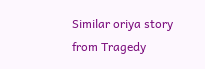Similar oriya story from Tragedy